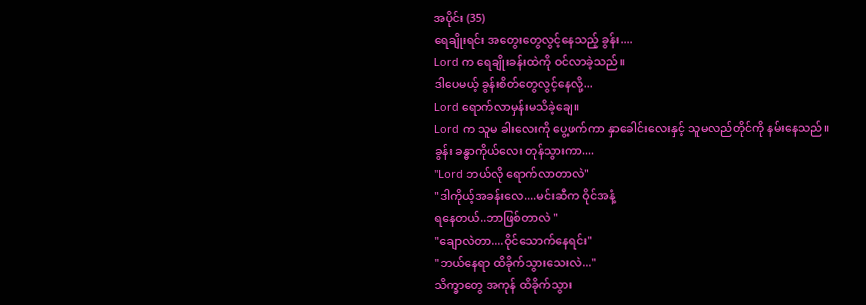အပိုင်း (35)
ရေချိုးရင်း အတွေးတွေလွင့်နေသည့် ခွန်း....
Lord က ရေချိုးခန်းထဲကို ဝင်လာခဲ့သည်။
ဒါပေမယ့် ခွန်းစိတ်တွေလွင့်နေလို့...
Lord ရောက်လာမှန်းမသိခဲ့ချေ။
Lord က သူမ ခါးလေးကို ပွေ့ဖက်ကာ နှာခေါင်းလေးနှင့် သူမလည်တိုင်ကို နမ်းနေသည်။
ခွန်း ခန္ဓာကိုယ်လေး တုန်သွားကာ....
"Lord ဘယ်လို ရောက်လာတာလဲ"
"ဒါကိုယ့်အခန်းလေ....မင်းဆီက ဝိုင်အနံ့
ရနေတယ်..ဘာဖြစ်တာလဲ "
"ချောလဲတာ....ဝိုင်သောက်နေရင်း"
"ဘယ်နေရာ ထိခိုက်သွားသေးလဲ..."
သိက္ခာတွေ အကုန် ထိခိုက်သွား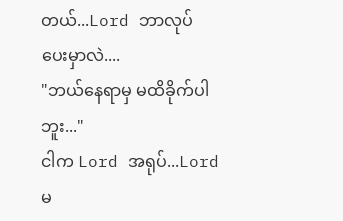တယ်...Lord ဘာလုပ်ပေးမှာလဲ....
"ဘယ်နေရာမှ မထိခိုက်ပါဘူး..."
ငါက Lord အရုပ်...Lord မ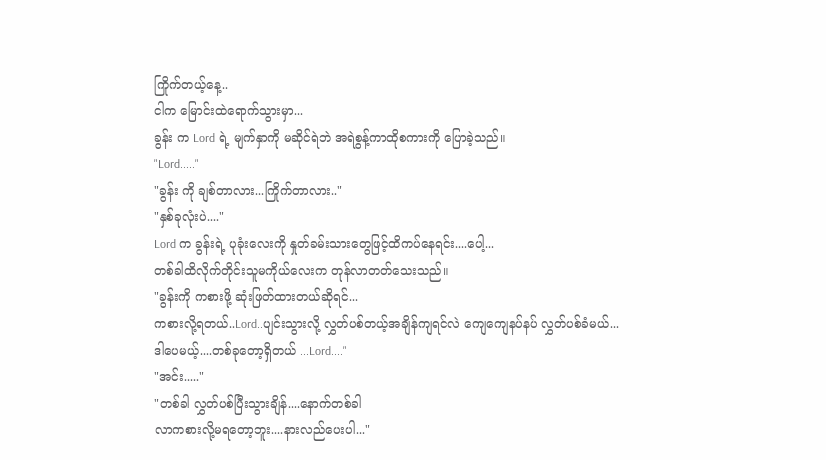ကြိုက်တယ့်နေ့..
ငါက မြောင်းထဲရောက်သွားမှာ...
ခွန်း က Lord ရဲ့ မျက်နှာကို မဆိုင်ရဲဘဲ အရဲစွန့်ကာထိုစကားကို ပြောခဲ့သည်။
"Lord....."
"ခွန်း ကို ချစ်တာလား...ကြိုက်တာလား.."
"နှစ်ခုလုံးပဲ...."
Lord က ခွန်းရဲ့ ပုခုံးလေးကို နှုတ်ခမ်းသားတွေဖြင့်ထိကပ်နေရင်း....ပေါ့...
တစ်ခါထိလိုက်တိုင်းသူမကိုယ်လေးက တုန်လာတတ်သေးသည်။
"ခွန်းကို ကစားဖို့ ဆုံးဖြတ်ထားတယ်ဆိုရင်...
ကစားလို့ရတယ်..Lord..ပျင်းသွားလို့ လွှတ်ပစ်တယ့်အချိန်ကျရင်လဲ ကျေကျေနပ်နပ် လွှတ်ပစ်ခံမယ်...
ဒါပေမယ့်....တစ်ခုတော့ရှိတယ် ...Lord...."
"အင်း....."
"တစ်ခါ လွှတ်ပစ်ပြီးသွားချိန်....နောက်တစ်ခါ
လာကစားလို့မရတော့ဘူး....နားလည်ပေးပါ..."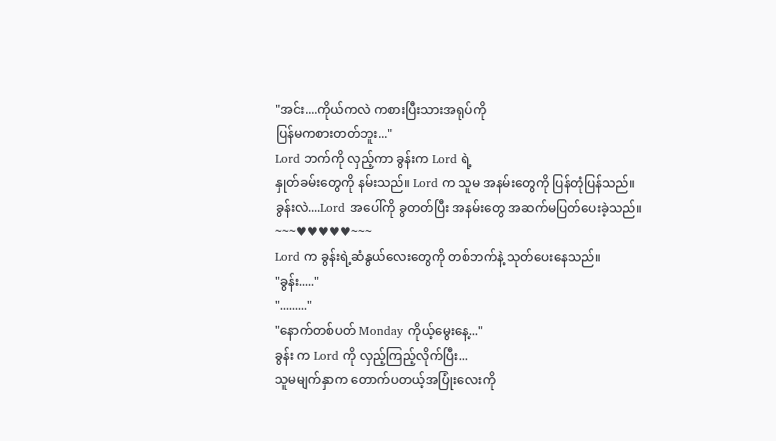"အင်း....ကိုယ်ကလဲ ကစားပြီးသားအရုပ်ကို
ပြန်မကစားတတ်ဘူး..."
Lord ဘက်ကို လှည့်ကာ ခွန်းက Lord ရဲ့
နှုတ်ခမ်းတွေကို နမ်းသည်။ Lord က သူမ အနမ်းတွေကို ပြန်တုံပြန်သည်။
ခွန်းလဲ....Lord အပေါ်ကို ခွတတ်ပြီး အနမ်းတွေ အဆက်မပြတ်ပေးခဲ့သည်။
~~~♥♥♥♥♥~~~
Lord က ခွန်းရဲ့ဆံနွယ်လေးတွေကို တစ်ဘက်နဲ့ သုတ်ပေးနေသည်။
"ခွန်း....."
"........."
"နောက်တစ်ပတ် Monday ကိုယ့်မွေးနေ့..."
ခွန်း က Lord ကို လှည့်ကြည့်လိုက်ပြီး...
သူမမျက်နှာက တောက်ပတယ့်အပြုံးလေးကို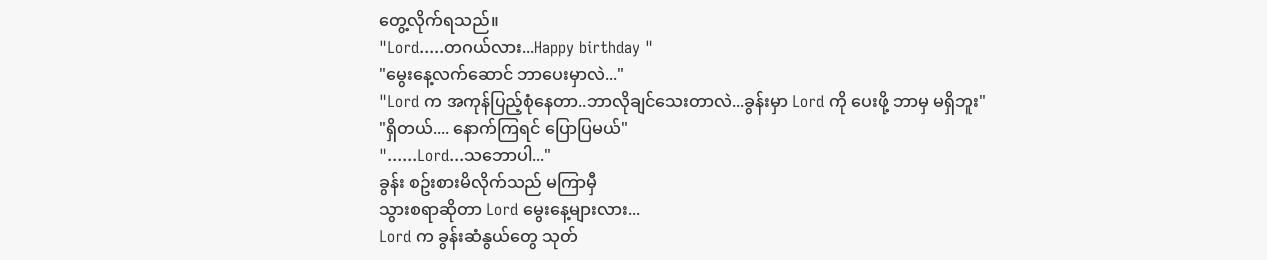တွေ့လိုက်ရသည်။
"Lord.....တဂယ်လား...Happy birthday "
"မွေးနေ့လက်ဆောင် ဘာပေးမှာလဲ..."
"Lord က အကုန်ပြည့်စုံနေတာ..ဘာလိုချင်သေးတာလဲ...ခွန်းမှာ Lord ကို ပေးဖို့ ဘာမှ မရှိဘူး"
"ရှိတယ်.... နောက်ကြရင် ပြောပြမယ်"
"......Lord...သဘောပါ..."
ခွန်း စဥ်းစားမိလိုက်သည် မကြာမှီ
သွားစရာဆိုတာ Lord မွေးနေ့များလား...
Lord က ခွန်းဆံနွယ်တွေ သုတ်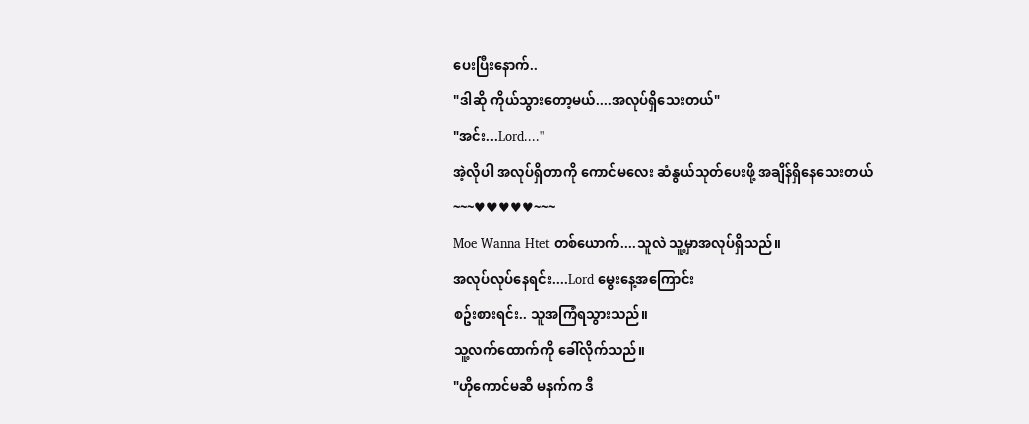ပေးပြီးနောက်..
"ဒါဆို ကိုယ်သွားတော့မယ်....အလုပ်ရှိသေးတယ်"
"အင်း...Lord...."
အဲ့လိုပါ အလုပ်ရှိတာကို ကောင်မလေး ဆံနွယ်သုတ်ပေးဖို့ အချိန်ရှိနေသေးတယ်
~~~♥♥♥♥♥~~~
Moe Wanna Htet တစ်ယောက်....သူလဲ သူ့မှာအလုပ်ရှိသည်။
အလုပ်လုပ်နေရင်း....Lord မွေးနေ့အကြောင်း
စဥ်းစားရင်း.. သူအကြံရသွားသည်။
သူ့လက်ထောက်ကို ခေါ်လိုက်သည်။
"ဟိုကောင်မဆီ မနက်က ဒီ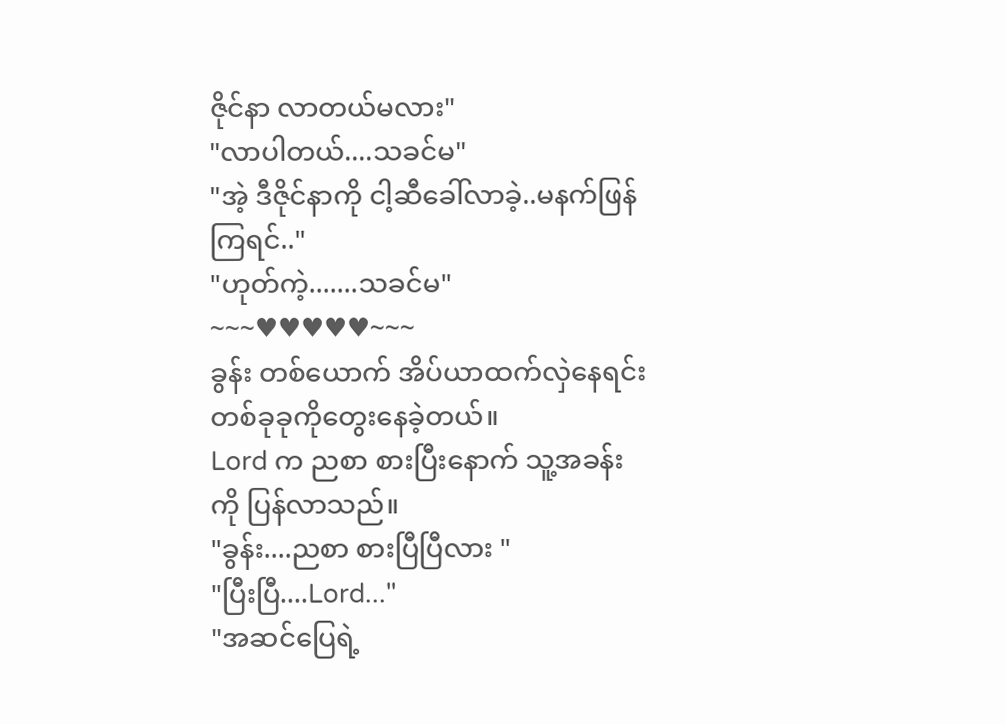ဇိုင်နာ လာတယ်မလား"
"လာပါတယ်....သခင်မ"
"အဲ့ ဒီဇိုင်နာကို ငါ့ဆီခေါ်လာခဲ့..မနက်ဖြန်ကြရင်.."
"ဟုတ်ကဲ့.......သခင်မ"
~~~♥♥♥♥♥~~~
ခွန်း တစ်ယောက် အိပ်ယာထက်လှဲနေရင်း တစ်ခုခုကိုတွေးနေခဲ့တယ်။
Lord က ညစာ စားပြီးနောက် သူ့အခန်းကို ပြန်လာသည်။
"ခွန်း....ညစာ စားပြီပြီလား "
"ပြီးပြီ....Lord..."
"အဆင်ပြေရဲ့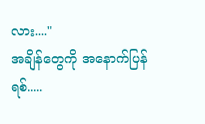လား...."
အချိန်တွေကို အနောက်ပြန်ရစ်.....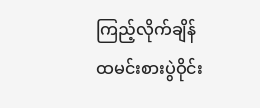ကြည့်လိုက်ချိန်
ထမင်းစားပွဲဝိုင်း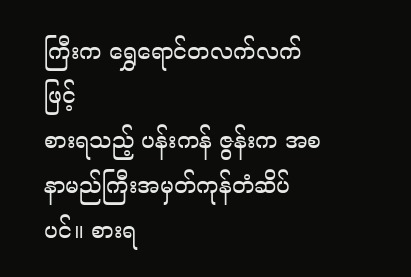ကြီးက ရွှေရောင်တလက်လက်ဖြင့်
စားရသည့် ပန်းကန် ဇွန်းက အစ နာမည်ကြီးအမှတ်ကုန်တံဆိပ်ပင်။ စားရ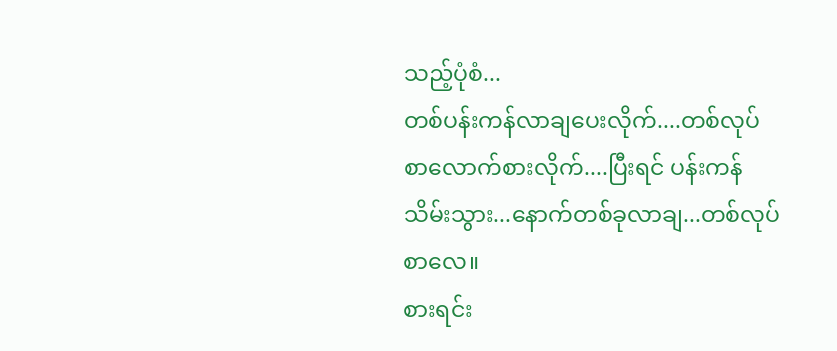သည့်ပုံစံ...
တစ်ပန်းကန်လာချပေးလိုက်....တစ်လုပ်စာလောက်စားလိုက်....ပြီးရင် ပန်းကန်သိမ်းသွား...နောက်တစ်ခုလာချ...တစ်လုပ်စာလေ။
စားရင်း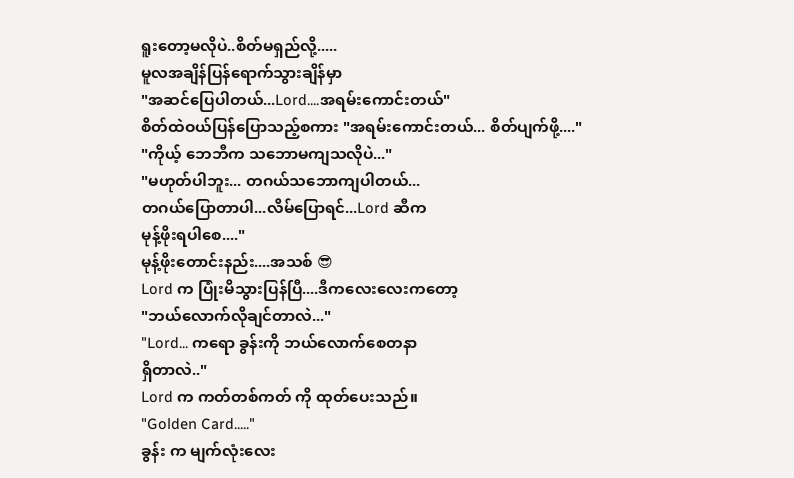ရူးတော့မလိုပဲ..စိတ်မရှည်လို့.....
မူလအချိန်ပြန်ရောက်သွားချိန်မှာ
"အဆင်ပြေပါတယ်...Lord....အရမ်းကောင်းတယ်"
စိတ်ထဲဝယ်ပြန်ပြောသည့်စကား "အရမ်းကောင်းတယ်... စိတ်ပျက်ဖို့...."
"ကိုယ့် ဘေဘီက သဘောမကျသလိုပဲ..."
"မဟုတ်ပါဘူး... တဂယ်သဘောကျပါတယ်...
တဂယ်ပြောတာပါ...လိမ်ပြောရင်...Lord ဆီက
မုန့်ဖိုးရပါစေ...."
မုန့်ဖိုးတောင်းနည်း....အသစ် 😎
Lord က ပြုံးမိသွားပြန်ပြီ....ဒီကလေးလေးကတော့
"ဘယ်လောက်လိုချင်တာလဲ..."
"Lord... ကရော ခွန်းကို ဘယ်လောက်စေတနာ
ရှိတာလဲ.."
Lord က ကတ်တစ်ကတ် ကို ထုတ်ပေးသည်။
"Golden Card....."
ခွန်း က မျက်လုံးလေး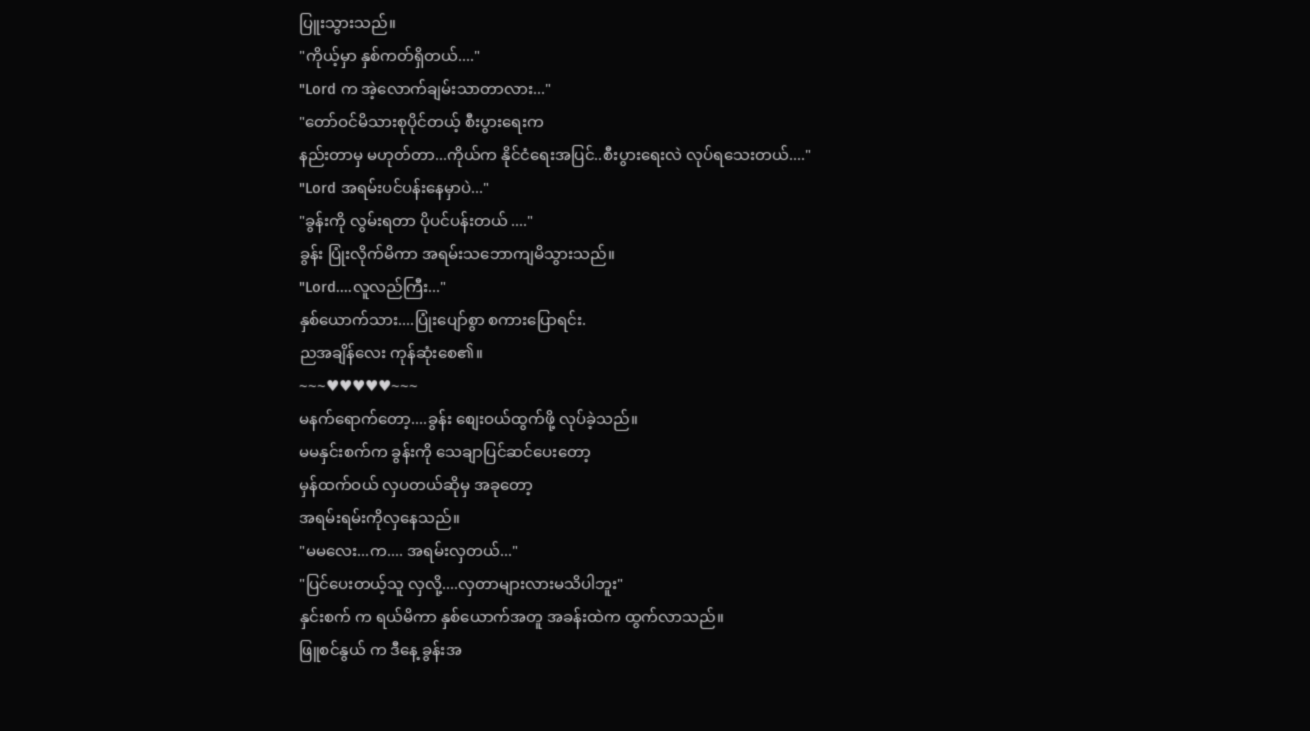ပြူးသွားသည်။
"ကိုယ့်မှာ နှစ်ကတ်ရှိတယ်...."
"Lord က အဲ့လောက်ချမ်းသာတာလား..."
"တော်ဝင်မိသားစုပိုင်တယ့် စီးပွားရေးက
နည်းတာမှ မဟုတ်တာ...ကိုယ်က နိုင်ငံရေးအပြင်..စီးပွားရေးလဲ လုပ်ရသေးတယ်...."
"Lord အရမ်းပင်ပန်းနေမှာပဲ..."
"ခွန်းကို လွမ်းရတာ ပိုပင်ပန်းတယ် ...."
ခွန်း ပြုံးလိုက်မိကာ အရမ်းသဘောကျမိသွားသည်။
"Lord....လူလည်ကြီး..."
နှစ်ယောက်သား....ပြုံးပျော်စွာ စကားပြောရင်း.
ညအချိန်လေး ကုန်ဆုံးစေ၏။
~~~♥♥♥♥♥~~~
မနက်ရောက်တော့....ခွန်း စျေးဝယ်ထွက်ဖို့ လုပ်ခဲ့သည်။
မမနှင်းစက်က ခွန်းကို သေချာပြင်ဆင်ပေးတော့
မှန်ထက်ဝယ် လှပတယ်ဆိုမှ အခုတော့
အရမ်းရမ်းကိုလှနေသည်။
"မမလေး...က.... အရမ်းလှတယ်..."
"ပြင်ပေးတယ့်သူ လှလို့....လှတာများလားမသိပါဘူး"
နှင်းစက် က ရယ်မိကာ နှစ်ယောက်အတူ အခန်းထဲက ထွက်လာသည်။
ဖြူစင်နွယ် က ဒီနေ့ ခွန်းအ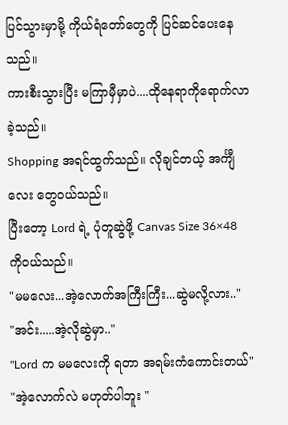ပြင်သွားမှာမို့ ကိုယ်ရံတော်တွေကို ပြင်ဆင်ပေးနေသည်။
ကားစီးသွားပြီး မကြာမှီမှာပဲ....ထိုနေရာကိုရောက်လာခဲ့သည်။
Shopping အရင်ထွက်သည်။ လိုချင်တယ့် အင်္ကျီ လေး တွေဝယ်သည်။
ပြီးတော့ Lord ရဲ့ ပုံတူဆွဲဖို့ Canvas Size 36×48
ကိုဝယ်သည်။
"မမလေး...အဲ့လောက်အကြီးကြီး...ဆွဲမလို့လား.."
"အင်း.....အဲ့လိုဆွဲမှာ.."
"Lord က မမလေးကို ရတာ အရမ်းကံကောင်းတယ်"
"အဲ့လောက်လဲ မဟုတ်ပါဘူး "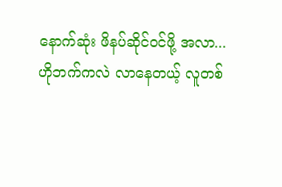နောက်ဆုံး ဖိနပ်ဆိုင်ဝင်ဖို့ အလာ...
ဟိုဘက်ကလဲ လာနေတယ့် လူတစ်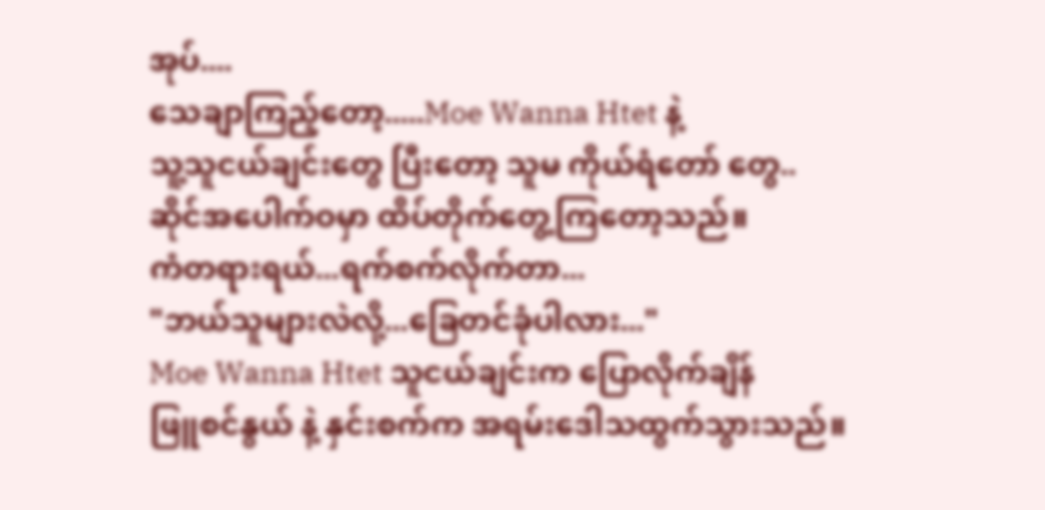အုပ်....
သေချာကြည့်တော့.....Moe Wanna Htet နဲ့
သူ့သူငယ်ချင်းတွေ ပြီးတော့ သူမ ကိုယ်ရံတော် တွေ..
ဆိုင်အပေါက်ဝမှာ ထိပ်တိုက်တွေ့ကြတော့သည်။
ကံတရားရယ်...ရက်စက်လိုက်တာ...
"ဘယ်သူများလဲလို့...ခြေတင်ခုံပါလား..."
Moe Wanna Htet သူငယ်ချင်းက ပြောလိုက်ချိန်
ဖြူစင်နွယ် နဲ့ နှင်းစက်က အရမ်းဒေါသထွက်သွားသည်။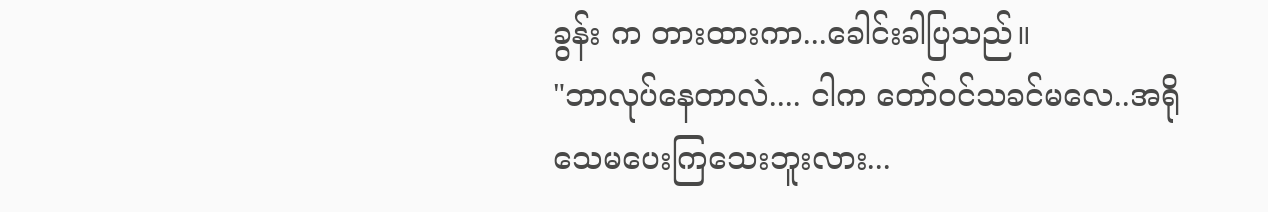ခွန်း က တားထားကာ...ခေါင်းခါပြသည်။
"ဘာလုပ်နေတာလဲ.... ငါက တော်ဝင်သခင်မလေ..အရိုသေမပေးကြသေးဘူးလား...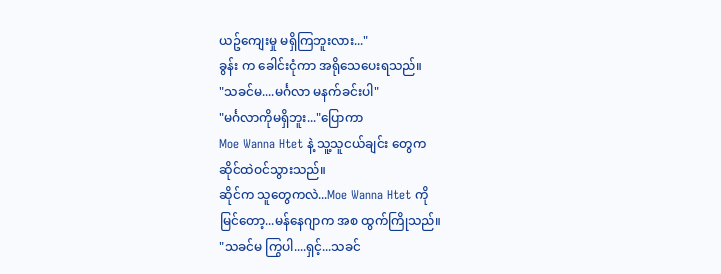ယဥ်ကျေးမှု မရှိကြဘူးလား..."
ခွန်း က ခေါင်းငုံကာ အရိုသေပေးရသည်။
"သခင်မ....မင်္ဂလာ မနက်ခင်းပါ"
"မင်္ဂလာကိုမရှိဘူး..."ပြောကာ
Moe Wanna Htet နဲ့ သူ့သူငယ်ချင်း တွေက
ဆိုင်ထဲဝင်သွားသည်။
ဆိုင်က သူတွေကလဲ...Moe Wanna Htet ကို
မြင်တော့...မန်နေဂျာက အစ ထွက်ကြိုသည်။
"သခင်မ ကြွပါ....ရှင့်...သခင်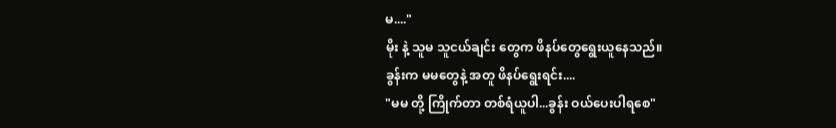မ...."
မိုး နဲ့ သူမ သူငယ်ချင်း တွေက ဖိနပ်တွေရွေးယူနေသည်။
ခွန်းက မမတွေနဲ့ အတူ ဖိနပ်ရွေးရင်း....
"မမ တို့ ကြိုက်တာ တစ်ရံယူပါ...ခွန်း ဝယ်ပေးပါရစေ"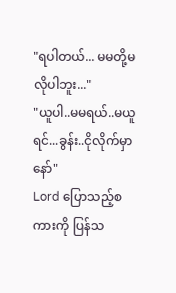"ရပါတယ်... မမတို့မလိုပါဘူး..."
"ယူပါ..မမရယ်..မယူရင်...ခွန်း..ငိုလိုက်မှာနော်"
Lord ပြောသည့်စကားကို ပြန်သ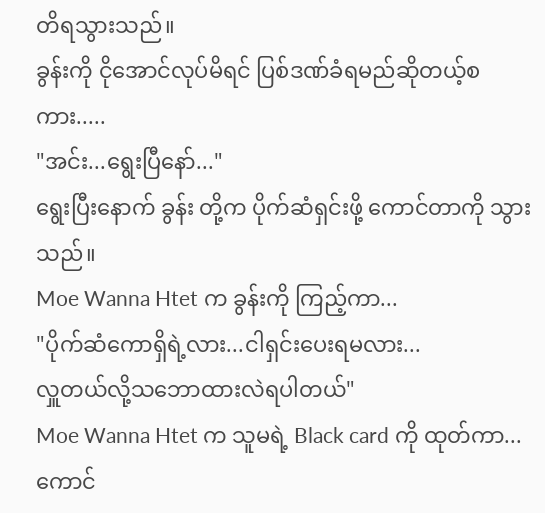တိရသွားသည်။
ခွန်းကို ငိုအောင်လုပ်မိရင် ပြစ်ဒဏ်ခံရမည်ဆိုတယ့်စကား.....
"အင်း...ရွေးပြီနော်..."
ရွေးပြီးနောက် ခွန်း တို့က ပိုက်ဆံရှင်းဖို့ ကောင်တာကို သွားသည်။
Moe Wanna Htet က ခွန်းကို ကြည့်ကာ...
"ပိုက်ဆံကောရှိရဲ့လား...ငါရှင်းပေးရမလား...
လှူတယ်လို့သဘောထားလဲရပါတယ်"
Moe Wanna Htet က သူမရဲ့ Black card ကို ထုတ်ကာ...ကောင်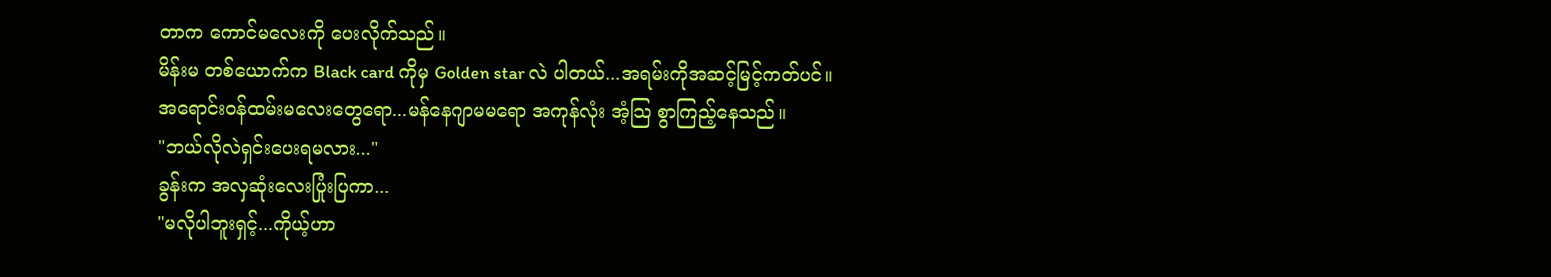တာက ကောင်မလေးကို ပေးလိုက်သည်။
မိန်းမ တစ်ယောက်က Black card ကိုမှ Golden star လဲ ပါတယ်...အရမ်းကိုအဆင့်မြင့်ကတ်ပင်။
အရောင်းဝန်ထမ်းမလေးတွေရော...မန်နေဂျာမမရော အကုန်လုံး အံ့သြ စွာကြည့်နေသည်။
"ဘယ်လိုလဲရှင်းပေးရမလား..."
ခွန်းက အလှဆုံးလေးပြုံးပြကာ...
"မလိုပါဘူးရှင့်...ကိုယ့်ဟာ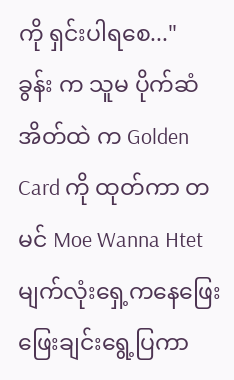ကို ရှင်းပါရစေ..."
ခွန်း က သူမ ပိုက်ဆံအိတ်ထဲ က Golden Card ကို ထုတ်ကာ တမင် Moe Wanna Htet မျက်လုံးရှေ့ကနေဖြေးဖြေးချင်းရွေ့ပြကာ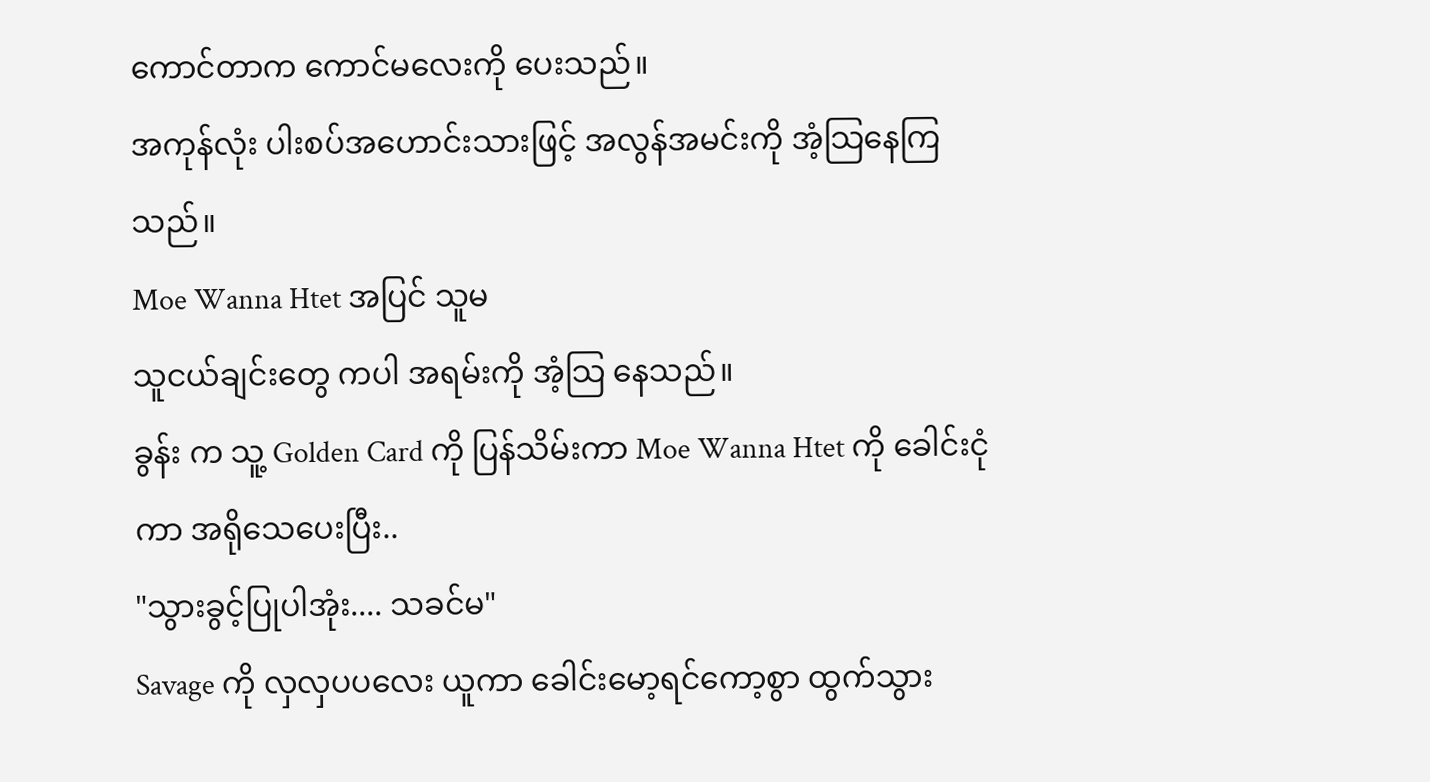ကောင်တာက ကောင်မလေးကို ပေးသည်။
အကုန်လုံး ပါးစပ်အဟောင်းသားဖြင့် အလွန်အမင်းကို အံ့သြနေကြသည်။
Moe Wanna Htet အပြင် သူမ
သူငယ်ချင်းတွေ ကပါ အရမ်းကို အံ့သြ နေသည်။
ခွန်း က သူ့ Golden Card ကို ပြန်သိမ်းကာ Moe Wanna Htet ကို ခေါင်းငုံကာ အရိုသေပေးပြီး..
"သွားခွင့်ပြုပါအုံး.... သခင်မ"
Savage ကို လှလှပပလေး ယူကာ ခေါင်းမော့ရင်ကော့စွာ ထွက်သွား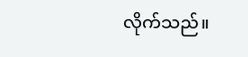လိုက်သည်။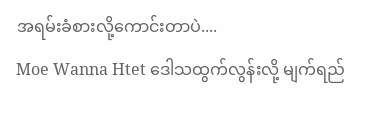အရမ်းခံစားလို့ကောင်းတာပဲ....
Moe Wanna Htet ဒေါသထွက်လွန်းလို့ မျက်ရည်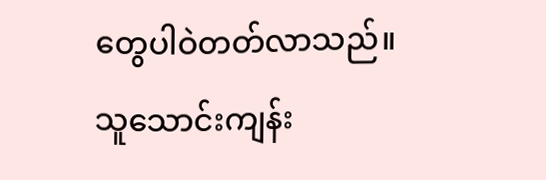တွေပါဝဲတတ်လာသည်။
သူသောင်းကျန်း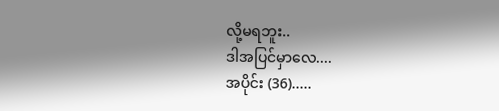လို့မရဘူး..
ဒါအပြင်မှာလေ....
အပိုင်း (36).....